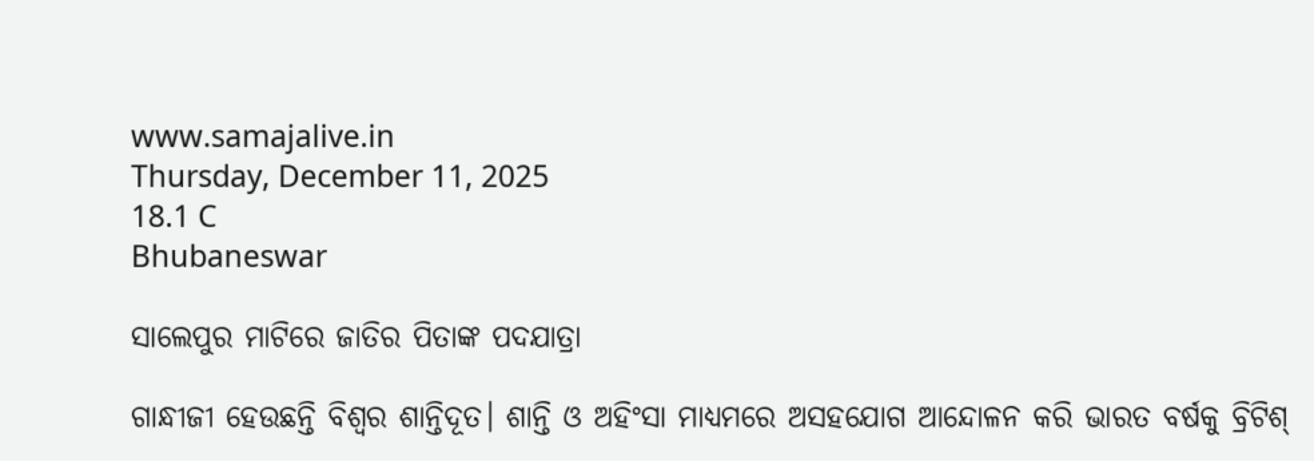www.samajalive.in
Thursday, December 11, 2025
18.1 C
Bhubaneswar

ସାଲେପୁର ମାଟିରେ ଜାତିର ପିତାଙ୍କ ପଦଯାତ୍ରା

ଗାନ୍ଧୀଜୀ ହେଉଛନ୍ତି ବିଶ୍ୱର ଶାନ୍ତିଦୂତ। ଶାନ୍ତି ଓ ଅହିଂସା ମାଧ୍ୟମରେ ଅସହଯୋଗ ଆନ୍ଦୋଳନ କରି ଭାରତ ବର୍ଷକୁ ବ୍ରିଟିଶ୍‍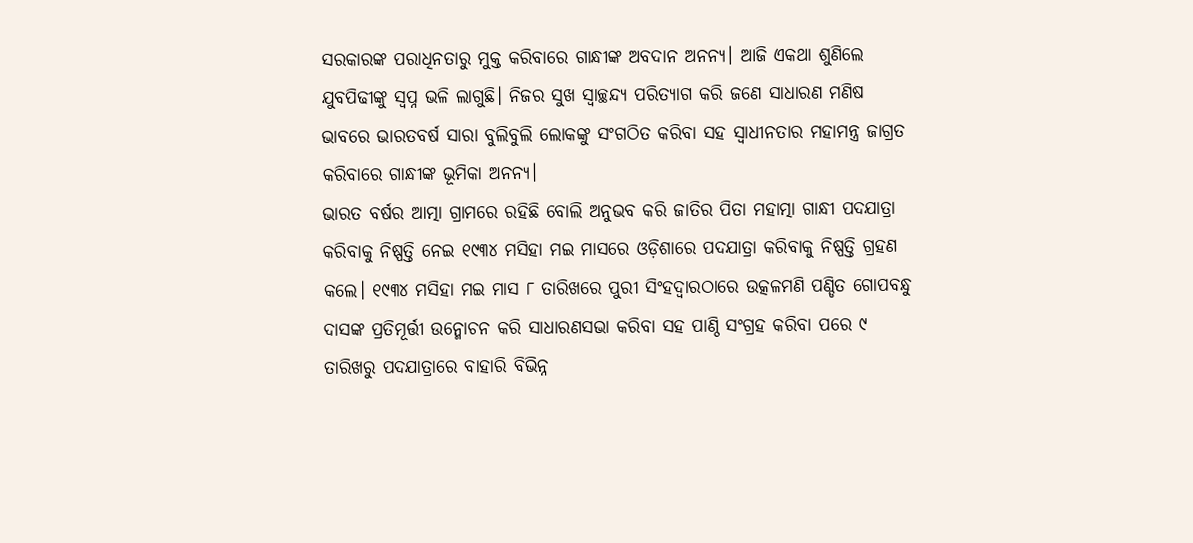ସରକାରଙ୍କ ପରାଧିନତାରୁ ମୁକ୍ତ କରିବାରେ ଗାନ୍ଧୀଙ୍କ ଅବଦାନ ଅନନ୍ୟ। ଆଜି ଏକଥା ଶୁଣିଲେ ଯୁବପିଢୀଙ୍କୁ ସ୍ୱପ୍ନ ଭଳି ଲାଗୁଛି। ନିଜର ସୁଖ ସ୍ୱାଚ୍ଛନ୍ଦ୍ୟ ପରିତ୍ୟାଗ କରି ଜଣେ ସାଧାରଣ ମଣିଷ ଭାବରେ ଭାରତବର୍ଷ ସାରା ବୁଲିବୁଲି ଲୋକଙ୍କୁ ସଂଗଠିତ କରିବା ସହ ସ୍ୱାଧୀନତାର ମହାମନ୍ତ୍ର ଜାଗ୍ରତ କରିବାରେ ଗାନ୍ଧୀଙ୍କ ଭୂମିକା ଅନନ୍ୟ।
ଭାରତ ବର୍ଷର ଆତ୍ମା ଗ୍ରାମରେ ରହିଛି ବୋଲି ଅନୁଭବ କରି ଜାତିର ପିତା ମହାତ୍ମା ଗାନ୍ଧୀ ପଦଯାତ୍ରା କରିବାକୁ ନିଷ୍ପତ୍ତି ନେଇ ୧୯୩୪ ମସିହା ମଇ ମାସରେ ଓଡ଼ିଶାରେ ପଦଯାତ୍ରା କରିବାକୁ ନିଷ୍ପତ୍ତି ଗ୍ରହଣ କଲେ। ୧୯୩୪ ମସିହା ମଇ ମାସ ୮ ତାରିଖରେ ପୁରୀ ସିଂହଦ୍ୱାରଠାରେ ଉତ୍କଳମଣି ପଣ୍ଡିତ ଗୋପବନ୍ଧୁ ଦାସଙ୍କ ପ୍ରତିମୂର୍ତ୍ତୀ ଉନ୍ମୋଚନ କରି ସାଧାରଣସଭା କରିବା ସହ ପାଣ୍ଠି ସଂଗ୍ରହ କରିବା ପରେ ୯ ତାରିଖରୁ ପଦଯାତ୍ରାରେ ବାହାରି ବିଭିନ୍ନ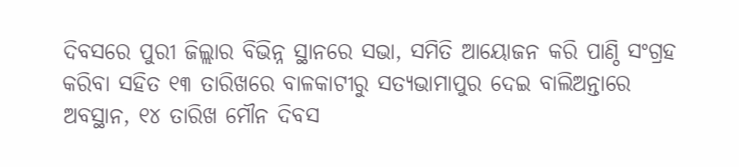ଦିବସରେ ପୁରୀ ଜିଲ୍ଲାର ବିଭିନ୍ନ ସ୍ଥାନରେ ସଭା, ସମିତି ଆୟୋଜନ କରି ପାଣ୍ଠି ସଂଗ୍ରହ କରିବା ସହିତ ୧୩ ତାରିଖରେ ବାଳକାଟୀରୁ ସତ୍ୟଭାମାପୁର ଦେଇ ବାଲିଅନ୍ତାରେ ଅବସ୍ଥାନ, ୧୪ ତାରିଖ ମୌନ ଦିବସ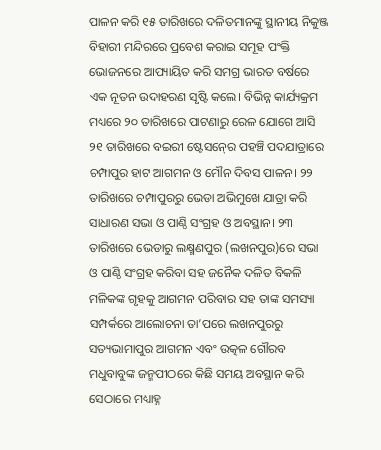ପାଳନ କରି ୧୫ ତାରିଖରେ ଦଳିତମାନଙ୍କୁ ସ୍ଥାନୀୟ ନିକୁଞ୍ଜ ବିହାରୀ ମନ୍ଦିରରେ ପ୍ରବେଶ କରାଇ ସମୂହ ପଂକ୍ତି ଭୋଜନରେ ଆପ୍ୟାୟିତ କରି ସମଗ୍ର ଭାରତ ବର୍ଷରେ ଏକ ନୂତନ ଉଦାହରଣ ସୃଷ୍ଟି କଲେ। ବିଭିନ୍ନ କାର୍ଯ୍ୟକ୍ରମ ମଧ୍ୟରେ ୨୦ ତାରିଖରେ ପାଟଣାରୁ ରେଳ ଯୋଗେ ଆସି ୨୧ ତାରିଖରେ ବଇରୀ ଷ୍ଟେସନ୍‍ରେ ପହଞ୍ଚି ପଦଯାତ୍ରାରେ ଚମ୍ପାପୁର ହାଟ ଆଗମନ ଓ ମୌନ ଦିବସ ପାଳନ। ୨୨ ତାରିଖରେ ଚମ୍ପାପୁରରୁ ଭେଡା ଅଭିମୁଖେ ଯାତ୍ରା କରି ସାଧାରଣ ସଭା ଓ ପାଣ୍ଠି ସଂଗ୍ରହ ଓ ଅବସ୍ଥାନ। ୨୩ ତାରିଖରେ ଭେଡାରୁ ଲକ୍ଷ୍ମଣପୁର (ଲଖନପୁର)ରେ ସଭା ଓ ପାଣ୍ଠି ସଂଗ୍ରହ କରିବା ସହ ଜନୈକ ଦଳିତ ବିକଳି ମଳିକଙ୍କ ଗୃହକୁ ଆଗମନ ପରିବାର ସହ ତାଙ୍କ ସମସ୍ୟା ସମ୍ପର୍କରେ ଆଲୋଚନା ତା’ପରେ ଲଖନପୁରରୁ ସତ୍ୟଭାମାପୁର ଆଗମନ ଏବଂ ଉତ୍କଳ ଗୌରବ ମଧୁବାବୁଙ୍କ ଜନ୍ମପୀଠରେ କିଛି ସମୟ ଅବସ୍ଥାନ କରି ସେଠାରେ ମଧ୍ୟାହ୍ନ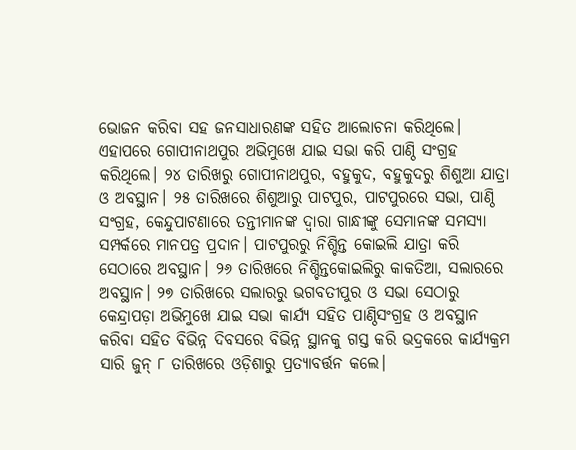ଭୋଜନ କରିବା ସହ ଜନସାଧାରଣଙ୍କ ସହିତ ଆଲୋଚନା କରିଥିଲେ। ଏହାପରେ ଗୋପୀନାଥପୁର ଅଭିମୁଖେ ଯାଇ ସଭା କରି ପାଣ୍ଠି ସଂଗ୍ରହ କରିଥିଲେ। ୨୪ ତାରିଖରୁ ଗୋପୀନାଥପୁର, ବହୁକୁଦ, ବହୁକୁଦରୁ ଶିଶୁଆ ଯାତ୍ରା ଓ ଅବସ୍ଥାନ। ୨୫ ତାରିଖରେ ଶିଶୁଆରୁ ପାଟପୁର, ପାଟପୁରରେ ସଭା, ପାଣ୍ଠି ସଂଗ୍ରହ, କେନ୍ଦୁପାଟଣାରେ ତନ୍ତୀମାନଙ୍କ ଦ୍ୱାରା ଗାନ୍ଧୀଙ୍କୁ ସେମାନଙ୍କ ସମସ୍ୟା ସମ୍ପର୍କରେ ମାନପତ୍ର ପ୍ରଦାନ। ପାଟପୁରରୁ ନିଶ୍ଚିନ୍ତ କୋଇଲି ଯାତ୍ରା କରି ସେଠାରେ ଅବସ୍ଥାନ। ୨୬ ତାରିଖରେ ନିଶ୍ଚିନ୍ତକୋଇଲିରୁ କାକତିଆ, ସଲାରରେ ଅବସ୍ଥାନ। ୨୭ ତାରିଖରେ ସଲାରରୁ ଭଗବତୀପୁର ଓ ସଭା ସେଠାରୁ କେନ୍ଦ୍ରାପଡ଼ା ଅଭିମୁଖେ ଯାଇ ସଭା କାର୍ଯ୍ୟ ସହିତ ପାଣ୍ଠିସଂଗ୍ରହ ଓ ଅବସ୍ଥାନ କରିବା ସହିତ ବିଭିନ୍ନ ଦିବସରେ ବିଭିନ୍ନ ସ୍ଥାନକୁ ଗସ୍ତ କରି ଭଦ୍ରକରେ କାର୍ଯ୍ୟକ୍ରମ ସାରି ଜୁନ୍‍ ୮ ତାରିଖରେ ଓଡ଼ିଶାରୁ ପ୍ରତ୍ୟାବର୍ତ୍ତନ କଲେ।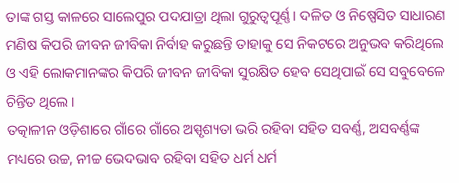ତାଙ୍କ ଗସ୍ତ କାଳରେ ସାଲେପୁର ପଦଯାତ୍ରା ଥିଲା ଗୁରୁତ୍ୱପୂର୍ଣ୍ଣ। ଦଳିତ ଓ ନିଷ୍ପେସିତ ସାଧାରଣ ମଣିଷ କିପରି ଜୀବନ ଜୀବିକା ନିର୍ବାହ କରୁଛନ୍ତି ତାହାକୁ ସେ ନିକଟରେ ଅନୁଭବ କରିଥିଲେ ଓ ଏହି ଲୋକମାନଙ୍କର କିପରି ଜୀବନ ଜୀବିକା ସୁରକ୍ଷିତ ହେବ ସେଥିପାଇଁ ସେ ସବୁବେଳେ ଚିନ୍ତିତ ଥିଲେ।
ତତ୍କାଳୀନ ଓଡ଼ିଶାରେ ଗାଁରେ ଗାଁରେ ଅସ୍ପୃଶ୍ୟତା ଭରି ରହିବା ସହିତ ସବର୍ଣ୍ଣ, ଅସବର୍ଣ୍ଣଙ୍କ ମଧ୍ୟରେ ଉଚ୍ଚ, ନୀଚ୍ଚ ଭେଦଭାବ ରହିବା ସହିତ ଧର୍ମ ଧର୍ମ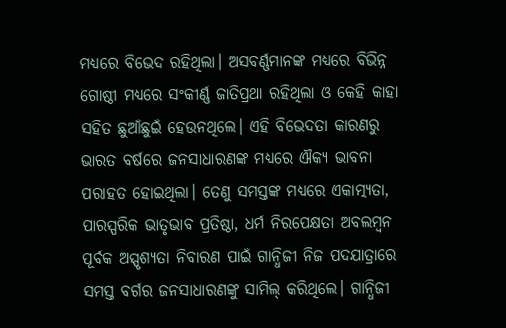ମଧ୍ୟରେ ବିଭେଦ ରହିଥିଲା। ଅସବର୍ଣ୍ଣମାନଙ୍କ ମଧ୍ୟରେ ବିଭିନ୍ନ ଗୋଷ୍ଠୀ ମଧ୍ୟରେ ସଂକୀର୍ଣ୍ଣ ଜାତିପ୍ରଥା ରହିଥିଲା ଓ କେହି କାହା ସହିତ ଛୁଆଁଛୁଇଁ ହେଉନଥିଲେ। ଏହି ବିଭେଦତା କାରଣରୁ ଭାରତ ବର୍ଷରେ ଜନସାଧାରଣଙ୍କ ମଧ୍ୟରେ ଐକ୍ୟ ଭାବନା ପରାହତ ହୋଇଥିଲା। ତେଣୁ ସମସ୍ତଙ୍କ ମଧ୍ୟରେ ଏକାତ୍ମ୍ୟତା, ପାରସ୍ପରିକ ଭାତୃଭାବ ପ୍ରତିଷ୍ଠା, ଧର୍ମ ନିରପେକ୍ଷତା ଅବଲମ୍ବନ ପୂର୍ବକ ଅସ୍ପୃଶ୍ୟତା ନିବାରଣ ପାଇଁ ଗାନ୍ଧିଜୀ ନିଜ ପଦଯାତ୍ରାରେ ସମସ୍ତ ବର୍ଗର ଜନସାଧାରଣଙ୍କୁ ସାମିଲ୍‍ କରିଥିଲେ। ଗାନ୍ଧିଜୀ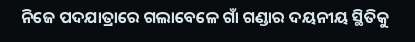ନିଜେ ପଦଯାତ୍ରାରେ ଗଲାବେଳେ ଗାଁ ଗଣ୍ଡାର ଦୟନୀୟ ସ୍ଥିତିକୁ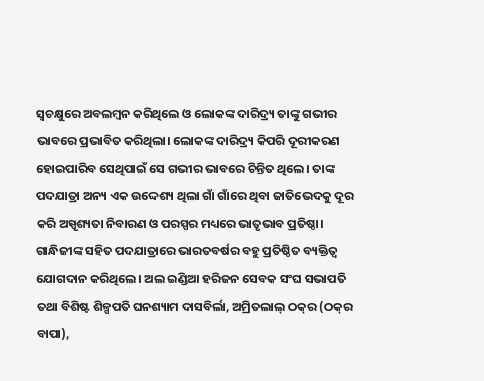ସ୍ୱଚକ୍ଷୁରେ ଅବଲମ୍ବନ କରିଥିଲେ ଓ ଲୋକଙ୍କ ଦାରିଦ୍ର୍ୟ ତାଙ୍କୁ ଗଭୀର ଭାବରେ ପ୍ରଭାବିତ କରିଥିଲା। ଲୋକଙ୍କ ଦାରିଦ୍ର୍ୟ କିପରି ଦୂରୀକରଣ ହୋଇପାରିବ ସେଥିପାଇଁ ସେ ଗଭୀର ଭାବରେ ଚିନ୍ତିତ ଥିଲେ। ତାଙ୍କ ପଦଯାତ୍ରା ଅନ୍ୟ ଏକ ଉଦ୍ଦେଶ୍ୟ ଥିଲା ଗାଁ ଗାଁରେ ଥିବା ଜାତିଭେଦକୁ ଦୂର କରି ଅସ୍ପୃଶ୍ୟତା ନିବାରଣ ଓ ପରସ୍ପର ମଧ୍ୟରେ ଭାତୃଭାବ ପ୍ରତିଷ୍ଠା। ଗାନ୍ଧିଜୀଙ୍କ ସହିତ ପଦଯାତ୍ରାରେ ଭାରତବର୍ଷର ବହୁ ପ୍ରତିଷ୍ଠିତ ବ୍ୟକ୍ତିତ୍ୱ ଯୋଗଦାନ କରିଥିଲେ। ଅଲ ଇଣ୍ଡିଆ ହରିଜନ ସେବକ ସଂଘ ସଭାପତି ତଥା ବିଶିଷ୍ଟ ଶିଳ୍ପପତି ଘନଶ୍ୟାମ ଦାସବିର୍ଲା, ଅମ୍ରିତଲାଲ୍‍ ଠକ୍‍ର (ଠକ୍‍ର ବାପା),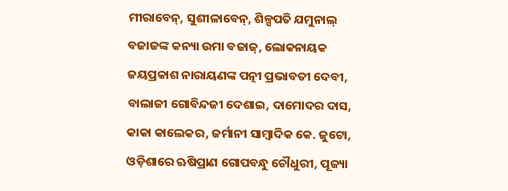ମୀରାବେନ୍‍, ସୁଶୀଳାବେନ୍‍, ଶିଳ୍ପପତି ଯମୁନାଲ୍‍ ବଜାଜଙ୍କ କନ୍ୟା ଉମା ବଜାଜ୍‍, ଲୋକନାୟକ ଜୟପ୍ରକାଶ ନାରାୟଣଙ୍କ ପତ୍ନୀ ପ୍ରଭାବତୀ ଦେବୀ, ବାଲାଜୀ ଗୋବିନ୍ଦଜୀ ଦେଶାଇ, ଦାମୋଦର ଦାସ, କାକା କାଲେକର, ଜର୍ମାନୀ ସାମ୍ବାଦିକ କେ. ଜୁଟୋ, ଓଡ଼ିଶାରେ ଋଷିପ୍ରାଣ ଗୋପବନ୍ଧୁ ଚୌଧୁରୀ, ପୂଜ୍ୟା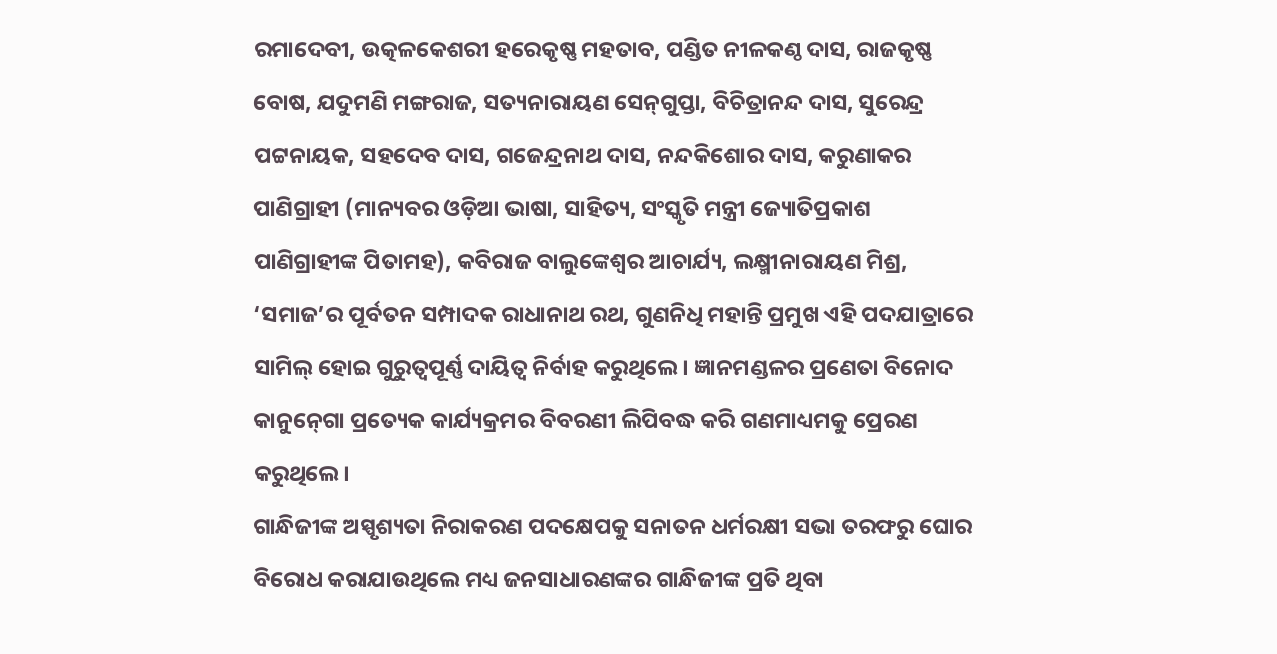ରମାଦେବୀ, ଉତ୍କଳକେଶରୀ ହରେକୃଷ୍ଣ ମହତାବ, ପଣ୍ଡିତ ନୀଳକଣ୍ଠ ଦାସ, ରାଜକୃଷ୍ଣ ବୋଷ, ଯଦୁମଣି ମଙ୍ଗରାଜ, ସତ୍ୟନାରାୟଣ ସେନ୍‍ଗୁପ୍ତା, ବିଚିତ୍ରାନନ୍ଦ ଦାସ, ସୁରେନ୍ଦ୍ର ପଟ୍ଟନାୟକ, ସହଦେବ ଦାସ, ଗଜେନ୍ଦ୍ରନାଥ ଦାସ, ନନ୍ଦକିଶୋର ଦାସ, କରୁଣାକର ପାଣିଗ୍ରାହୀ (ମାନ୍ୟବର ଓଡ଼ିଆ ଭାଷା, ସାହିତ୍ୟ, ସଂସ୍କୃତି ମନ୍ତ୍ରୀ ଜ୍ୟୋତିପ୍ରକାଶ ପାଣିଗ୍ରାହୀଙ୍କ ପିତାମହ), କବିରାଜ ବାଲୁଙ୍କେଶ୍ୱର ଆଚାର୍ଯ୍ୟ, ଲକ୍ଷ୍ମୀନାରାୟଣ ମିଶ୍ର, ‘ସମାଜ’ର ପୂର୍ବତନ ସମ୍ପାଦକ ରାଧାନାଥ ରଥ, ଗୁଣନିଧି ମହାନ୍ତି ପ୍ରମୁଖ ଏହି ପଦଯାତ୍ରାରେ ସାମିଲ୍‍ ହୋଇ ଗୁରୁତ୍ୱପୂର୍ଣ୍ଣ ଦାୟିତ୍ୱ ନିର୍ବାହ କରୁଥିଲେ। ଜ୍ଞାନମଣ୍ଡଳର ପ୍ରଣେତା ବିନୋଦ କାନୁନ୍‍ଗୋ ପ୍ରତ୍ୟେକ କାର୍ଯ୍ୟକ୍ରମର ବିବରଣୀ ଲିପିବଦ୍ଧ କରି ଗଣମାଧ୍ୟମକୁ ପ୍ରେରଣ କରୁଥିଲେ।
ଗାନ୍ଧିଜୀଙ୍କ ଅସ୍ପୃଶ୍ୟତା ନିରାକରଣ ପଦକ୍ଷେପକୁ ସନାତନ ଧର୍ମରକ୍ଷୀ ସଭା ତରଫରୁ ଘୋର ବିରୋଧ କରାଯାଉଥିଲେ ମଧ୍ୟ ଜନସାଧାରଣଙ୍କର ଗାନ୍ଧିଜୀଙ୍କ ପ୍ରତି ଥିବା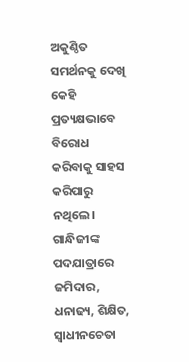ଅକୁଣ୍ଠିତ ସମର୍ଥନକୁ ଦେଖି କେହି ପ୍ରତ୍ୟକ୍ଷଭାବେ ବିରୋଧ କରିବାକୁ ସାହସ କରିପାରୁ ନଥିଲେ। ଗାନ୍ଧିଜୀଙ୍କ ପଦଯାତ୍ରାରେ ଜମିଦାର, ଧନାଢ୍ୟ, ଶିକ୍ଷିତ, ସ୍ୱାଧୀନଚେତା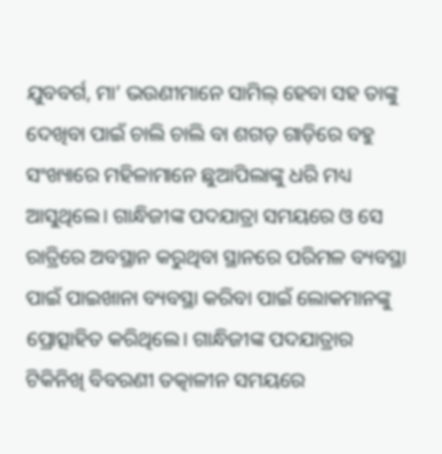ଯୁବବର୍ଗ, ମା’ ଭଉଣୀମାନେ ସାମିଲ୍‍ ହେବା ସହ ତାଙ୍କୁ ଦେଖିବା ପାଇଁ ଚାଲି ଚାଲି ବା ଶଗଡ଼ ଗାଡ଼ିରେ ବହୁ ସଂଖ୍ୟାରେ ମହିଳାମାନେ ଛୁଆପିଲାଙ୍କୁ ଧରି ମଧ୍ୟ ଆସୁଥିଲେ। ଗାନ୍ଧିଜୀଙ୍କ ପଦଯାତ୍ରା ସମୟରେ ଓ ସେ ରାତ୍ରିରେ ଅବସ୍ଥାନ କରୁଥିବା ସ୍ଥାନରେ ପରିମଳ ବ୍ୟବସ୍ଥା ପାଇଁ ପାଇଖାନା ବ୍ୟବସ୍ଥା କରିବା ପାଇଁ ଲୋକମାନଙ୍କୁ ପ୍ରୋତ୍ସାହିତ କରିଥିଲେ। ଗାନ୍ଧିଜୀଙ୍କ ପଦଯାତ୍ରାର ଟିକିନିଖି ବିବରଣୀ ତତ୍କାଳୀନ ସମୟରେ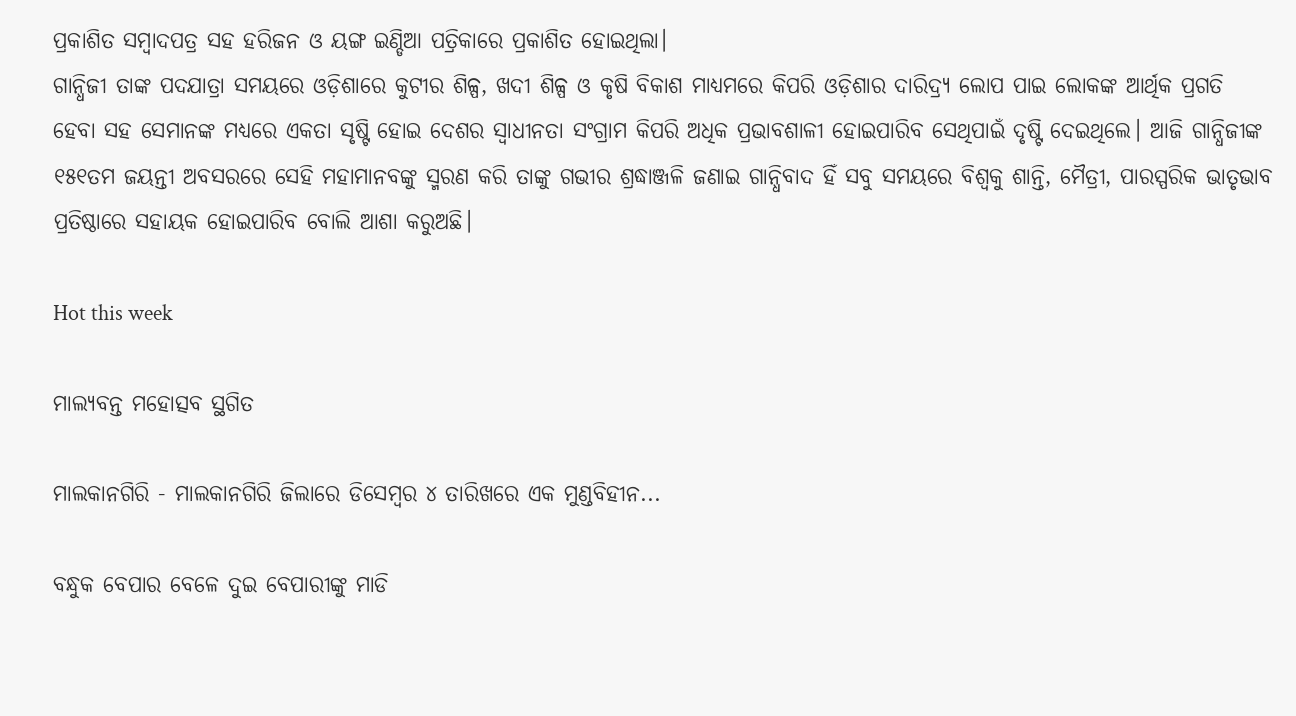ପ୍ରକାଶିତ ସମ୍ବାଦପତ୍ର ସହ ହରିଜନ ଓ ୟଙ୍ଗ ଇଣ୍ଡିଆ ପତ୍ରିକାରେ ପ୍ରକାଶିତ ହୋଇଥିଲା।
ଗାନ୍ଧିଜୀ ତାଙ୍କ ପଦଯାତ୍ରା ସମୟରେ ଓଡ଼ିଶାରେ କୁଟୀର ଶିଳ୍ପ, ଖଦୀ ଶିଳ୍ପ ଓ କୃଷି ବିକାଶ ମାଧ୍ୟମରେ କିପରି ଓଡ଼ିଶାର ଦାରିଦ୍ର୍ୟ ଲୋପ ପାଇ ଲୋକଙ୍କ ଆର୍ଥିକ ପ୍ରଗତି ହେବା ସହ ସେମାନଙ୍କ ମଧ୍ୟରେ ଏକତା ସୃଷ୍ଟି ହୋଇ ଦେଶର ସ୍ୱାଧୀନତା ସଂଗ୍ରାମ କିପରି ଅଧିକ ପ୍ରଭାବଶାଳୀ ହୋଇପାରିବ ସେଥିପାଇଁ ଦୃଷ୍ଟି ଦେଇଥିଲେ। ଆଜି ଗାନ୍ଧିଜୀଙ୍କ ୧୫୧ତମ ଜୟନ୍ତୀ ଅବସରରେ ସେହି ମହାମାନବଙ୍କୁ ସ୍ମରଣ କରି ତାଙ୍କୁ ଗଭୀର ଶ୍ରଦ୍ଧାଞ୍ଜଳି ଜଣାଇ ଗାନ୍ଧିବାଦ ହିଁ ସବୁ ସମୟରେ ବିଶ୍ୱକୁ ଶାନ୍ତି, ମୈତ୍ରୀ, ପାରସ୍ପରିକ ଭାତୃଭାବ ପ୍ରତିଷ୍ଠାରେ ସହାୟକ ହୋଇପାରିବ ବୋଲି ଆଶା କରୁଅଛି।

Hot this week

ମାଲ୍ୟବନ୍ତ ମହୋତ୍ସବ ସ୍ଥଗିତ

ମାଲକାନଗିରି - ମାଲକାନଗିରି ଜିଲାରେ ଡିସେମ୍ବର ୪ ତାରିଖରେ ଏକ ମୁଣ୍ଡବିହୀନ...

ବନ୍ଧୁକ ବେପାର ବେଳେ ଦୁଇ ବେପାରୀଙ୍କୁ ମାଡି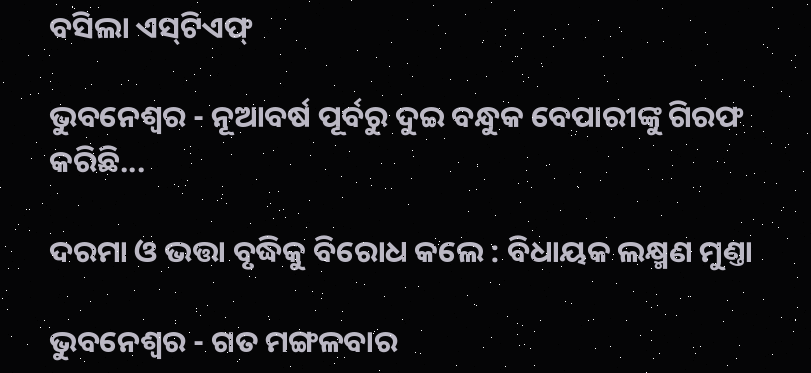ବସିଲା ଏସ୍‌ଟିଏଫ୍‌

ଭୁବନେଶ୍ୱର - ନୂଆବର୍ଷ ପୂର୍ବରୁ ଦୁଇ ବନ୍ଧୁକ ବେପାରୀଙ୍କୁ ଗିରଫ କରିଛି...

ଦରମା ଓ ଭତ୍ତା ବୃଦ୍ଧିକୁ ବିରୋଧ କଲେ : ବିଧାୟକ ଲକ୍ଷ୍ମଣ ମୁଣ୍ତା

ଭୁବନେଶ୍ୱର - ଗତ ମଙ୍ଗଳବାର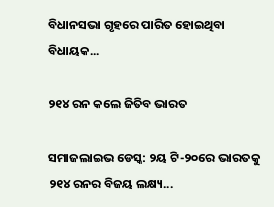ବିଧାନସଭା ଗୃହରେ ପାରିତ ହୋଇଥିବା ବିଧାୟକ...

୨୧୪ ରନ କଲେ ଜିତିବ ଭାରତ

ସମାଜଲାଇଭ ଡେସ୍କ: ୨ୟ ଟି-୨୦‌ରେ ଭାରତକୁ ୨୧୪ ରନର ବିଜୟ ଲକ୍ଷ୍ୟ...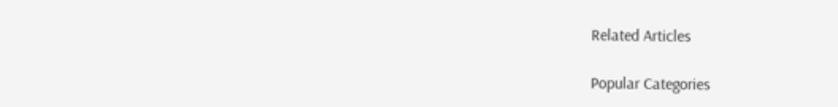Related Articles

Popular Categories